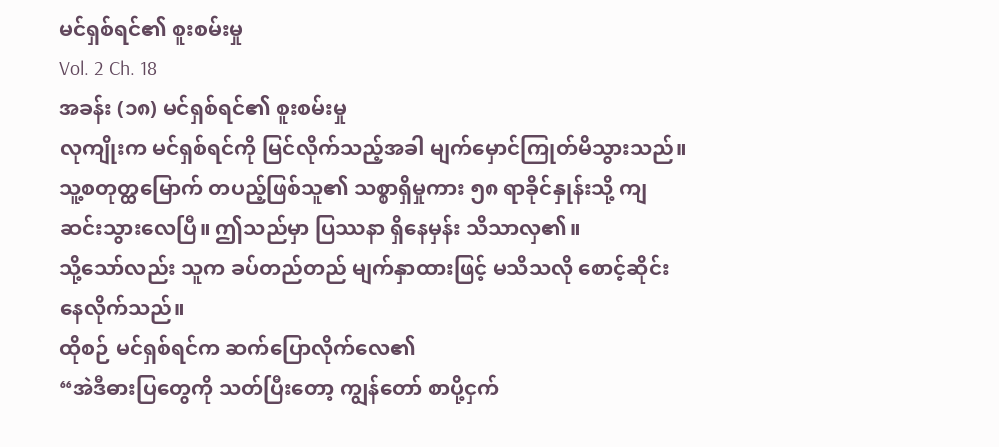မင်ရှစ်ရင်၏ စူးစမ်းမှု
Vol. 2 Ch. 18
အခန်း (၁၈) မင်ရှစ်ရင်၏ စူးစမ်းမှု
လုကျိုးက မင်ရှစ်ရင်ကို မြင်လိုက်သည့်အခါ မျက်မှောင်ကြုတ်မိသွားသည်။ သူ့စတုတ္ထမြောက် တပည့်ဖြစ်သူ၏ သစ္စာရှိမှုကား ၅၈ ရာခိုင်နှုန်းသို့ ကျဆင်းသွားလေပြီ။ ဤသည်မှာ ပြဿနာ ရှိနေမှန်း သိသာလှ၏။
သို့သော်လည်း သူက ခပ်တည်တည် မျက်နှာထားဖြင့် မသိသလို စောင့်ဆိုင်းနေလိုက်သည်။
ထိုစဉ် မင်ရှစ်ရင်က ဆက်ပြောလိုက်လေ၏
“အဲဒီဓားပြတွေကို သတ်ပြီးတော့ ကျွန်တော် စာပို့ငှက်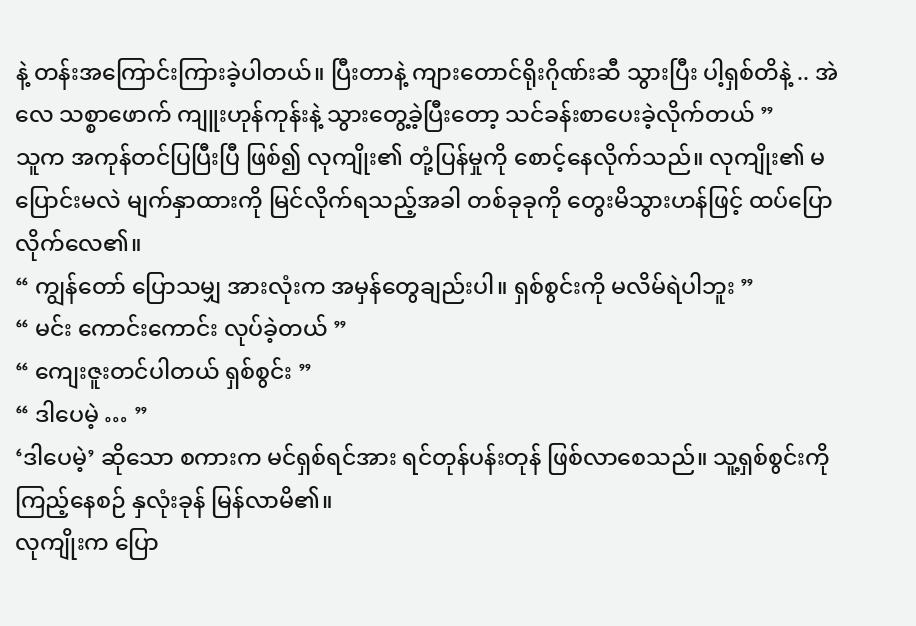နဲ့ တန်းအကြောင်းကြားခဲ့ပါတယ်။ ပြီးတာနဲ့ ကျားတောင်ရိုးဂိုဏ်းဆီ သွားပြီး ပါ့ရှစ်တိနဲ့ .. အဲလေ သစ္စာဖောက် ကျူးဟုန်ကုန်းနဲ့ သွားတွေ့ခဲ့ပြီးတော့ သင်ခန်းစာပေးခဲ့လိုက်တယ် ”
သူက အကုန်တင်ပြပြီးပြီ ဖြစ်၍ လုကျိုး၏ တုံ့ပြန်မှုကို စောင့်နေလိုက်သည်။ လုကျိုး၏ မပြောင်းမလဲ မျက်နှာထားကို မြင်လိုက်ရသည့်အခါ တစ်ခုခုကို တွေးမိသွားဟန်ဖြင့် ထပ်ပြောလိုက်လေ၏။
“ ကျွန်တော် ပြောသမျှ အားလုံးက အမှန်တွေချည်းပါ။ ရှစ်စွင်းကို မလိမ်ရဲပါဘူး ”
“ မင်း ကောင်းကောင်း လုပ်ခဲ့တယ် ”
“ ကျေးဇူးတင်ပါတယ် ရှစ်စွင်း ”
“ ဒါပေမဲ့ … ”
‘ဒါပေမဲ့’ ဆိုသော စကားက မင်ရှစ်ရင်အား ရင်တုန်ပန်းတုန် ဖြစ်လာစေသည်။ သူ့ရှစ်စွင်းကို ကြည့်နေစဉ် နှလုံးခုန် မြန်လာမိ၏။
လုကျိုးက ပြော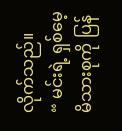လိုက်သည်။
“ မင်းရဲ့ ရှစ်မေ့ မိသားစုကို ပြန်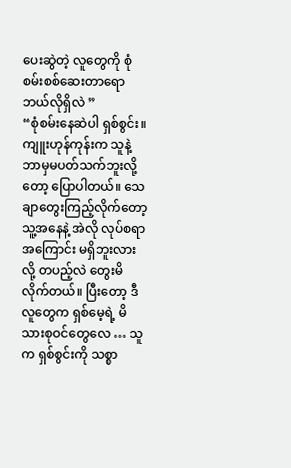ပေးဆွဲတဲ့ လူတွေကို စုံစမ်းစစ်ဆေးတာရော ဘယ်လိုရှိလဲ ”
“စုံစမ်းနေဆဲပါ ရှစ်စွင်း။ ကျူးဟုန်ကုန်းက သူနဲ့ ဘာမှမပတ်သက်ဘူးလို့တော့ ပြောပါတယ်။ သေချာတွေးကြည့်လိုက်တော့ သူ့အနေနဲ့ အဲလို လုပ်စရာအကြောင်း မရှိဘူးလားလို့ တပည့်လဲ တွေးမိလိုက်တယ်။ ပြီးတော့ ဒီလူတွေက ရှစ်မေ့ရဲ့ မိသားစုဝင်တွေလေ … သူက ရှစ်စွင်းကို သစ္စာ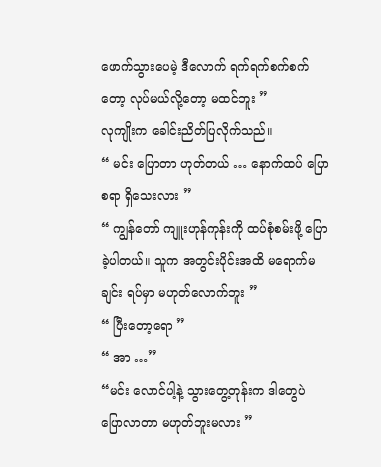ဖောက်သွားပေမဲ့ ဒီလောက် ရက်ရက်စက်စက်တော့ လုပ်မယ်လို့တော့ မထင်ဘူး ”
လုကျိုးက ခေါင်းညိတ်ပြလိုက်သည်။
“ မင်း ပြောတာ ဟုတ်တယ် … နောက်ထပ် ပြောစရာ ရှိသေးလား ”
“ ကျွန်တော် ကျူးဟုန်ကုန်းကို ထပ်စုံစမ်းဖို့ ပြောခဲ့ပါတယ်။ သူက အတွင်းပိုင်းအထိ မရောက်မချင်း ရပ်မှာ မဟုတ်လောက်ဘူး ”
“ ပြီးတော့ရော ”
“ အာ …”
“မင်း လောင်ပါ့နဲ့ သွားတွေ့တုန်းက ဒါတွေပဲ ပြောလာတာ မဟုတ်ဘူးမလား ”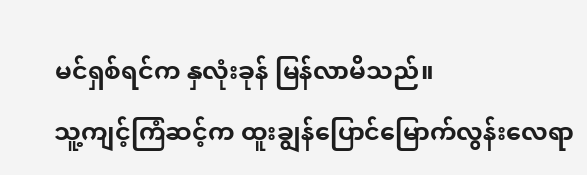မင်ရှစ်ရင်က နှလုံးခုန် မြန်လာမိသည်။
သူ့ကျင့်ကြံဆင့်က ထူးချွန်ပြောင်မြောက်လွန်းလေရာ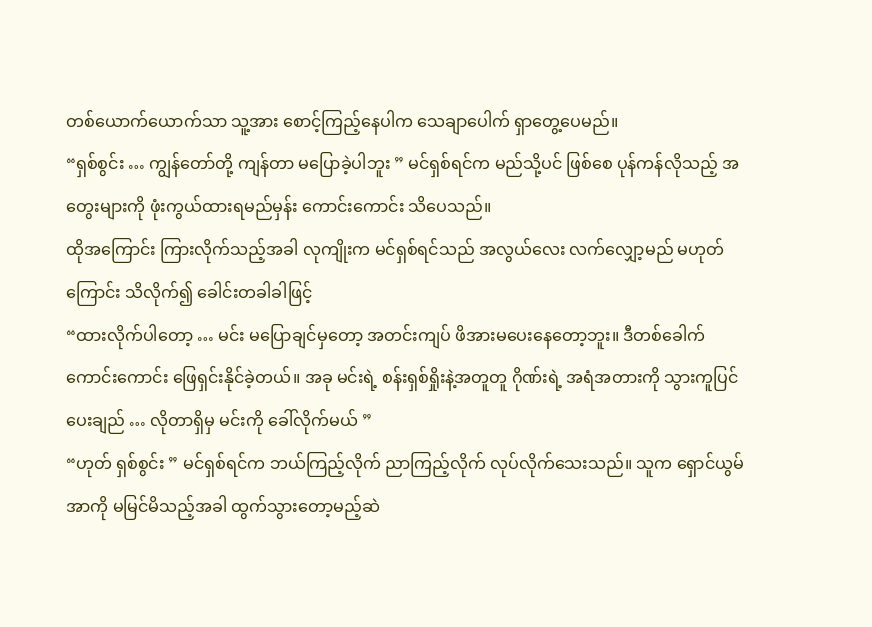တစ်ယောက်ယောက်သာ သူ့အား စောင့်ကြည့်နေပါက သေချာပေါက် ရှာတွေ့ပေမည်။
“ရှစ်စွင်း … ကျွန်တော်တို့ ကျန်တာ မပြောခဲ့ပါဘူး ” မင်ရှစ်ရင်က မည်သို့ပင် ဖြစ်စေ ပုန်ကန်လိုသည့် အတွေးများကို ဖုံးကွယ်ထားရမည်မှန်း ကောင်းကောင်း သိပေသည်။
ထိုအကြောင်း ကြားလိုက်သည့်အခါ လုကျိုးက မင်ရှစ်ရင်သည် အလွယ်လေး လက်လျှော့မည် မဟုတ်ကြောင်း သိလိုက်၍ ခေါင်းတခါခါဖြင့်
“ထားလိုက်ပါတော့ … မင်း မပြောချင်မှတော့ အတင်းကျပ် ဖိအားမပေးနေတော့ဘူး။ ဒီတစ်ခေါက် ကောင်းကောင်း ဖြေရှင်းနိုင်ခဲ့တယ်။ အခု မင်းရဲ့ စန်းရှစ်ရှိုးနဲ့အတူတူ ဂိုဏ်းရဲ့ အရံအတားကို သွားကူပြင်ပေးချည် … လိုတာရှိမှ မင်းကို ခေါ်လိုက်မယ် ”
“ဟုတ် ရှစ်စွင်း ” မင်ရှစ်ရင်က ဘယ်ကြည့်လိုက် ညာကြည့်လိုက် လုပ်လိုက်သေးသည်။ သူက ရှောင်ယွမ်အာကို မမြင်မိသည့်အခါ ထွက်သွားတော့မည့်ဆဲ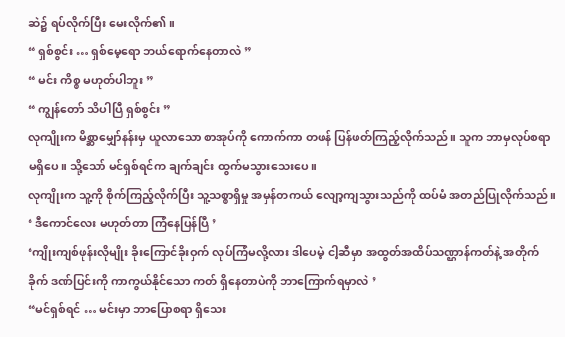ဆဲ၌ ရပ်လိုက်ပြီး မေးလိုက်၏။
“ ရှစ်စွင်း … ရှစ်မေ့ရော ဘယ်ရောက်နေတာလဲ ”
“ မင်း ကိစ္စ မဟုတ်ပါဘူး ”
“ ကျွန်တော် သိပါပြီ ရှစ်စွင်း ”
လုကျိုးက မိစ္ဆာမျှော်နန်းမှ ယူလာသော စာအုပ်ကို ကောက်ကာ တဖန် ပြန်ဖတ်ကြည့်လိုက်သည်။ သူက ဘာမှလုပ်စရာ မရှိပေ။ သို့သော် မင်ရှစ်ရင်က ချက်ချင်း ထွက်မသွားသေးပေ။
လုကျိုးက သူ့ကို စိုက်ကြည့်လိုက်ပြီး သူ့သစ္စာရှိမှု အမှန်တကယ် လျော့ကျသွားသည်ကို ထပ်မံ အတည်ပြုလိုက်သည်။
‘ ဒီကောင်လေး မဟုတ်တာ ကြံနေပြန်ပြီ ’
‘ကျိုးကျစ်ဖုန်းလိုမျိုး ခိုးကြောင်ခိုးဝှက် လုပ်ကြံမလို့လား ဒါပေမဲ့ ငါ့ဆီမှာ အထွတ်အထိပ်သဏ္ဌာန်ကတ်နဲ့ အတိုက်ခိုက် ဒဏ်ပြင်းကို ကာကွယ်နိုင်သော ကတ် ရှိနေတာပဲကို ဘာကြောက်ရမှာလဲ ’
“မင်ရှစ်ရင် … မင်းမှာ ဘာပြောစရာ ရှိသေး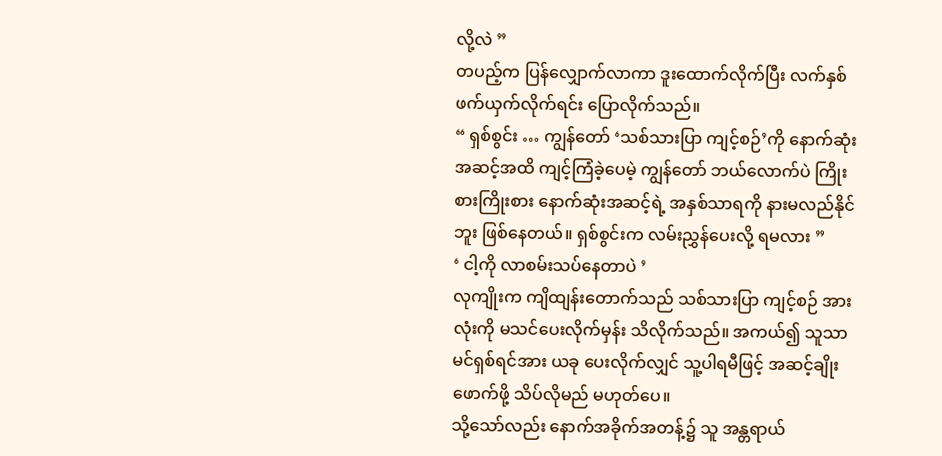လို့လဲ ”
တပည့်က ပြန်လျှောက်လာကာ ဒူးထောက်လိုက်ပြီး လက်နှစ်ဖက်ယှက်လိုက်ရင်း ပြောလိုက်သည်။
“ ရှစ်စွင်း … ကျွန်တော် ‘သစ်သားပြာ ကျင့်စဉ်’ကို နောက်ဆုံးအဆင့်အထိ ကျင့်ကြံခဲ့ပေမဲ့ ကျွန်တော် ဘယ်လောက်ပဲ ကြိုးစားကြိုးစား နောက်ဆုံးအဆင့်ရဲ့ အနှစ်သာရကို နားမလည်နိုင်ဘူး ဖြစ်နေတယ်။ ရှစ်စွင်းက လမ်းညွှန်ပေးလို့ ရမလား ”
‘ ငါ့ကို လာစမ်းသပ်နေတာပဲ ’
လုကျိုးက ကျိထျန်းတောက်သည် သစ်သားပြာ ကျင့်စဉ် အားလုံးကို မသင်ပေးလိုက်မှန်း သိလိုက်သည်။ အကယ်၍ သူသာ မင်ရှစ်ရင်အား ယခု ပေးလိုက်လျှင် သူ့ပါရမီဖြင့် အဆင့်ချိုးဖောက်ဖို့ သိပ်လိုမည် မဟုတ်ပေ။
သို့သော်လည်း နောက်အခိုက်အတန့်၌ သူ အန္တရာယ်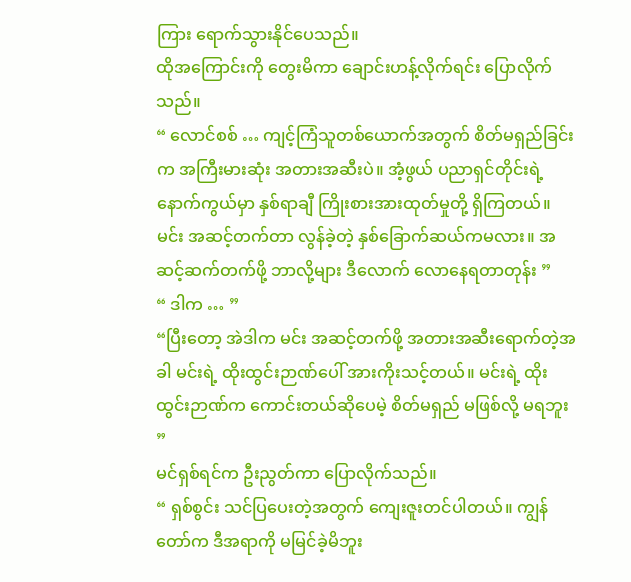ကြား ရောက်သွားနိုင်ပေသည်။
ထိုအကြောင်းကို တွေးမိကာ ချောင်းဟန့်လိုက်ရင်း ပြောလိုက်သည်။
“ လောင်စစ် … ကျင့်ကြံသူတစ်ယောက်အတွက် စိတ်မရှည်ခြင်းက အကြီးမားဆုံး အတားအဆီးပဲ။ အံ့ဖွယ် ပညာရှင်တိုင်းရဲ့ နောက်ကွယ်မှာ နှစ်ရာချီ ကြိုးစားအားထုတ်မှုတို့ ရှိကြတယ်။ မင်း အဆင့်တက်တာ လွန်ခဲ့တဲ့ နှစ်ခြောက်ဆယ်ကမလား။ အဆင့်ဆက်တက်ဖို့ ဘာလို့များ ဒီလောက် လောနေရတာတုန်း ”
“ ဒါက … ”
“ပြီးတော့ အဲဒါက မင်း အဆင့်တက်ဖို့ အတားအဆီးရောက်တဲ့အခါ မင်းရဲ့ ထိုးထွင်းဉာဏ်ပေါ် အားကိုးသင့်တယ်။ မင်းရဲ့ ထိုးထွင်းဉာဏ်က ကောင်းတယ်ဆိုပေမဲ့ စိတ်မရှည် မဖြစ်လို့ မရဘူး ”
မင်ရှစ်ရင်က ဦးညွတ်ကာ ပြောလိုက်သည်။
“ ရှစ်စွင်း သင်ပြပေးတဲ့အတွက် ကျေးဇူးတင်ပါတယ်။ ကျွန်တော်က ဒီအရာကို မမြင်ခဲ့မိဘူး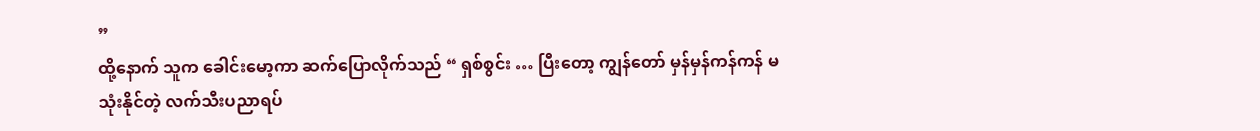”
ထို့နောက် သူက ခေါင်းမော့ကာ ဆက်ပြောလိုက်သည် “ ရှစ်စွင်း … ပြီးတော့ ကျွန်တော် မှန်မှန်ကန်ကန် မသုံးနိုင်တဲ့ လက်သီးပညာရပ်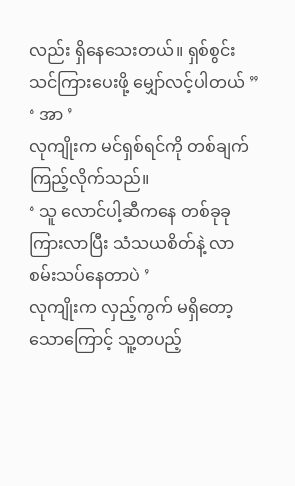လည်း ရှိနေသေးတယ်။ ရှစ်စွင်း သင်ကြားပေးဖို့ မျှော်လင့်ပါတယ် ”
‘ အာ ’
လုကျိုးက မင်ရှစ်ရင်ကို တစ်ချက်ကြည့်လိုက်သည်။
‘ သူ လောင်ပါ့ဆီကနေ တစ်ခုခု ကြားလာပြီး သံသယစိတ်နဲ့ လာစမ်းသပ်နေတာပဲ ’
လုကျိုးက လှည့်ကွက် မရှိတော့သောကြောင့် သူ့တပည့်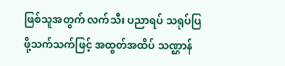ဖြစ်သူအတွက် လက်သီး ပညာရပ် သရုပ်ပြဖို့သက်သက်ဖြင့် အထွတ်အထိပ် သဏ္ဌာန်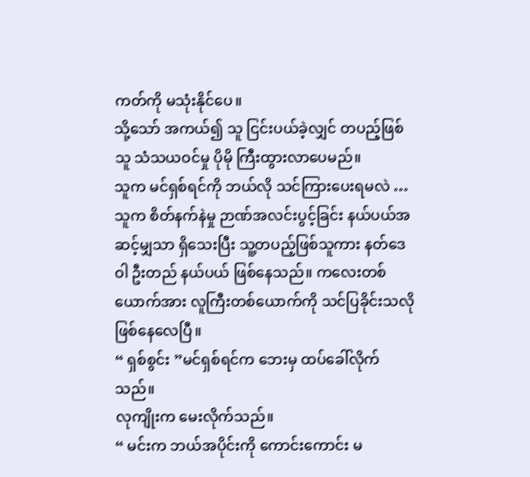ကတ်ကို မသုံးနိုင်ပေ။
သို့သော် အကယ်၍ သူ ငြင်းပယ်ခဲ့လျှင် တပည့်ဖြစ်သူ သံသယဝင်မှု ပိုမို ကြီးထွားလာပေမည်။
သူက မင်ရှစ်ရင်ကို ဘယ်လို သင်ကြားပေးရမလဲ …
သူက စိတ်နက်နဲမှု ဉာဏ်အလင်းပွင့်ခြင်း နယ်ပယ်အဆင့်မျှသာ ရှိသေးပြီး သူ့တပည့်ဖြစ်သူကား နတ်ဒေဝါ ဦးတည် နယ်ပယ် ဖြစ်နေသည်။ ကလေးတစ်ယောက်အား လူကြီးတစ်ယောက်ကို သင်ပြခိုင်းသလို ဖြစ်နေလေပြီ။
“ ရှစ်စွင်း ”မင်ရှစ်ရင်က ဘေးမှ ထပ်ခေါ်လိုက်သည်။
လုကျိုးက မေးလိုက်သည်။
“ မင်းက ဘယ်အပိုင်းကို ကောင်းကောင်း မ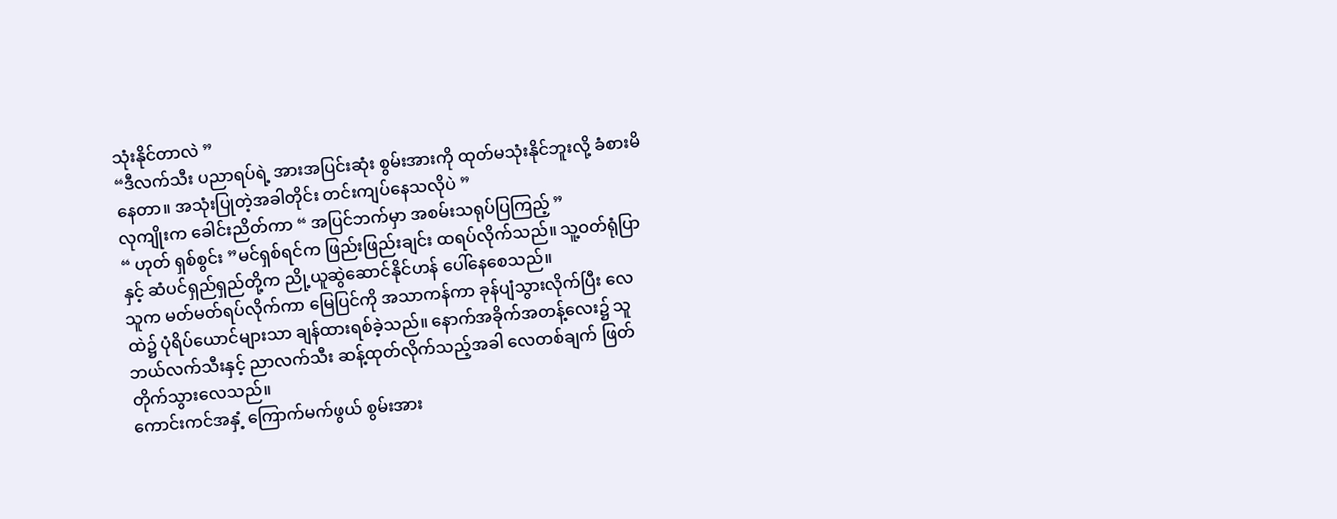သုံးနိုင်တာလဲ ”
“ဒီလက်သီး ပညာရပ်ရဲ့ အားအပြင်းဆုံး စွမ်းအားကို ထုတ်မသုံးနိုင်ဘူးလို့ ခံစားမိနေတာ။ အသုံးပြုတဲ့အခါတိုင်း တင်းကျပ်နေသလိုပဲ ”
လုကျိုးက ခေါင်းညိတ်ကာ “ အပြင်ဘက်မှာ အစမ်းသရုပ်ပြကြည့် ”
“ ဟုတ် ရှစ်စွင်း ”မင်ရှစ်ရင်က ဖြည်းဖြည်းချင်း ထရပ်လိုက်သည်။ သူ့ဝတ်ရုံပြာနှင့် ဆံပင်ရှည်ရှည်တို့က ညို့ယူဆွဲဆောင်နိုင်ဟန် ပေါ်နေစေသည်။
သူက မတ်မတ်ရပ်လိုက်ကာ မြေပြင်ကို အသာကန်ကာ ခုန်ပျံသွားလိုက်ပြီး လေထဲ၌ ပုံရိပ်ယောင်များသာ ချန်ထားရစ်ခဲ့သည်။ နောက်အခိုက်အတန့်လေး၌ သူ ဘယ်လက်သီးနှင့် ညာလက်သီး ဆန့်ထုတ်လိုက်သည့်အခါ လေတစ်ချက် ဖြတ်တိုက်သွားလေသည်။
ကောင်းကင်အနှံ့ ကြောက်မက်ဖွယ် စွမ်းအား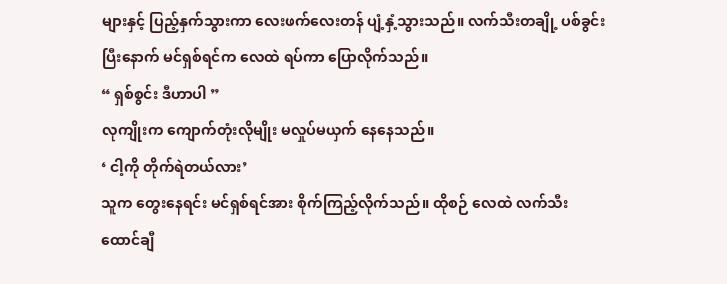များနှင့် ပြည့်နှက်သွားကာ လေးဖက်လေးတန် ပျံ့နှံ့သွားသည်။ လက်သီးတချို့ ပစ်ခွင်းပြီးနောက် မင်ရှစ်ရင်က လေထဲ ရပ်ကာ ပြောလိုက်သည်။
“ ရှစ်စွင်း ဒီဟာပါ ”
လုကျိုးက ကျောက်တုံးလိုမျိုး မလှုပ်မယှက် နေနေသည်။
‘ ငါ့ကို တိုက်ရဲတယ်လား’
သူက တွေးနေရင်း မင်ရှစ်ရင်အား စိုက်ကြည့်လိုက်သည်။ ထိုစဉ် လေထဲ လက်သီးထောင်ချီ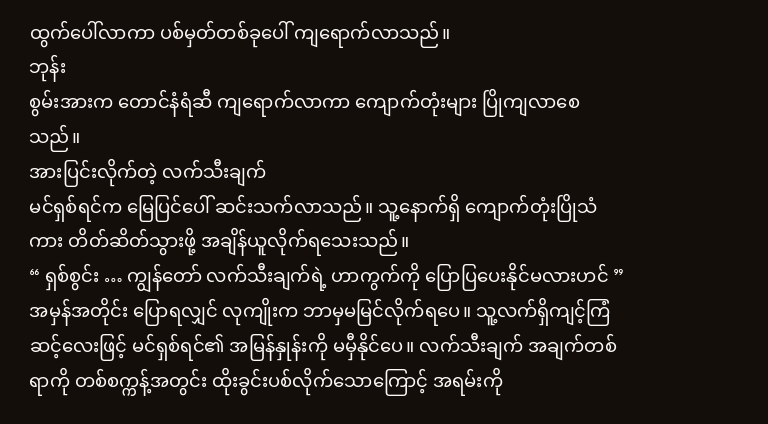ထွက်ပေါ်လာကာ ပစ်မှတ်တစ်ခုပေါ် ကျရောက်လာသည်။
ဘုန်း
စွမ်းအားက တောင်နံရံဆီ ကျရောက်လာကာ ကျောက်တုံးများ ပြိုကျလာစေသည်။
အားပြင်းလိုက်တဲ့ လက်သီးချက်
မင်ရှစ်ရင်က မြေပြင်ပေါ် ဆင်းသက်လာသည်။ သူ့နောက်ရှိ ကျောက်တုံးပြိုသံကား တိတ်ဆိတ်သွားဖို့ အချိန်ယူလိုက်ရသေးသည်။
“ ရှစ်စွင်း … ကျွန်တော် လက်သီးချက်ရဲ့ ဟာကွက်ကို ပြောပြပေးနိုင်မလားဟင် ”
အမှန်အတိုင်း ပြောရလျှင် လုကျိုးက ဘာမှမမြင်လိုက်ရပေ။ သူ့လက်ရှိကျင့်ကြံဆင့်လေးဖြင့် မင်ရှစ်ရင်၏ အမြန်နှုန်းကို မမှီနိုင်ပေ။ လက်သီးချက် အချက်တစ်ရာကို တစ်စက္ကန့်အတွင်း ထိုးခွင်းပစ်လိုက်သောကြောင့် အရမ်းကို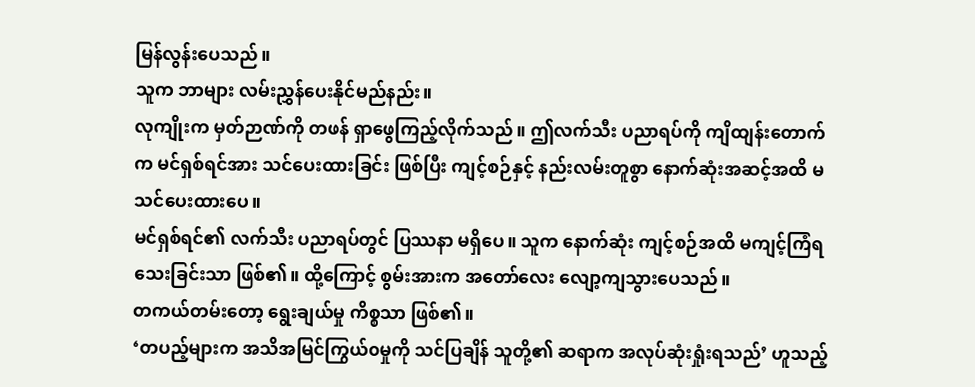မြန်လွန်းပေသည်။
သူက ဘာများ လမ်းညွှန်ပေးနိုင်မည်နည်း။
လုကျိုးက မှတ်ဉာဏ်ကို တဖန် ရှာဖွေကြည့်လိုက်သည်။ ဤလက်သီး ပညာရပ်ကို ကျိထျန်းတောက်က မင်ရှစ်ရင်အား သင်ပေးထားခြင်း ဖြစ်ပြီး ကျင့်စဉ်နှင့် နည်းလမ်းတူစွာ နောက်ဆုံးအဆင့်အထိ မသင်ပေးထားပေ။
မင်ရှစ်ရင်၏ လက်သီး ပညာရပ်တွင် ပြဿနာ မရှိပေ။ သူက နောက်ဆုံး ကျင့်စဉ်အထိ မကျင့်ကြံရသေးခြင်းသာ ဖြစ်၏။ ထို့ကြောင့် စွမ်းအားက အတော်လေး လျော့ကျသွားပေသည်။
တကယ်တမ်းတော့ ရွေးချယ်မှု ကိစ္စသာ ဖြစ်၏။
‘တပည့်များက အသိအမြင်ကြွယ်၀မှုကို သင်ပြချိန် သူတို့၏ ဆရာက အလုပ်ဆုံးရှုံးရသည်’ ဟူသည့်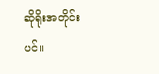ဆိုရိုးအတိုင်းပင်။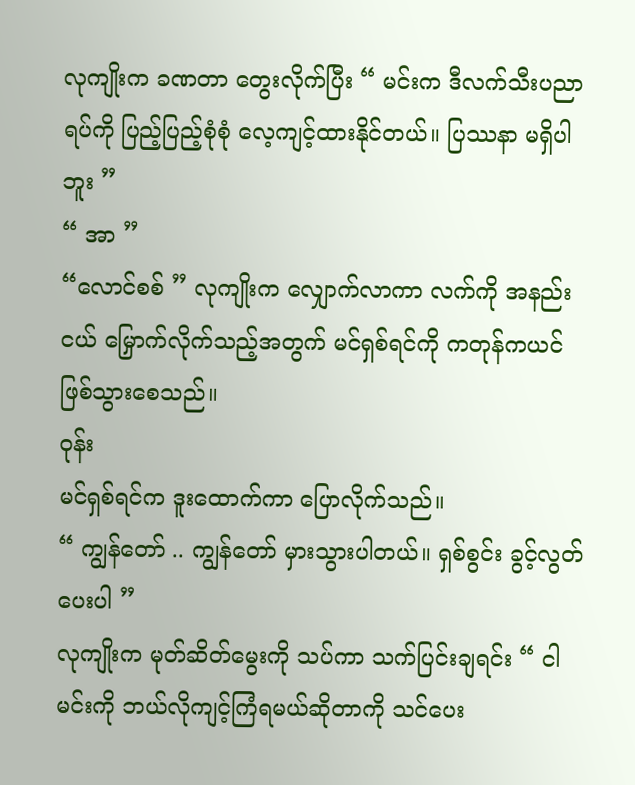လုကျိုးက ခဏတာ တွေးလိုက်ပြီး “ မင်းက ဒီလက်သီးပညာရပ်ကို ပြည့်ပြည့်စုံစုံ လေ့ကျင့်ထားနိုင်တယ်။ ပြဿနာ မရှိပါဘူး ”
“ အာ ”
“လောင်စစ် ” လုကျိုးက လျှောက်လာကာ လက်ကို အနည်းငယ် မြှောက်လိုက်သည့်အတွက် မင်ရှစ်ရင်ကို ကတုန်ကယင် ဖြစ်သွားစေသည်။
ဝုန်း
မင်ရှစ်ရင်က ဒူးထောက်ကာ ပြောလိုက်သည်။
“ ကျွန်တော် .. ကျွန်တော် မှားသွားပါတယ်။ ရှစ်စွင်း ခွင့်လွတ်ပေးပါ ”
လုကျိုးက မုတ်ဆိတ်မွေးကို သပ်ကာ သက်ပြင်းချရင်း “ ငါ မင်းကို ဘယ်လိုကျင့်ကြံရမယ်ဆိုတာကို သင်ပေး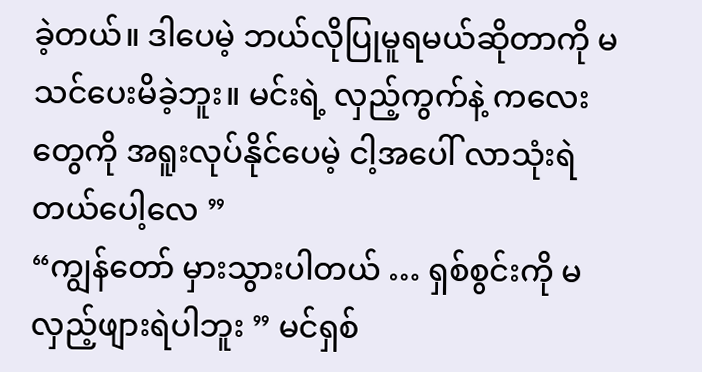ခဲ့တယ်။ ဒါပေမဲ့ ဘယ်လိုပြုမူရမယ်ဆိုတာကို မသင်ပေးမိခဲ့ဘူး။ မင်းရဲ့ လှည့်ကွက်နဲ့ ကလေးတွေကို အရူးလုပ်နိုင်ပေမဲ့ ငါ့အပေါ် လာသုံးရဲတယ်ပေါ့လေ ”
“ကျွန်တော် မှားသွားပါတယ် … ရှစ်စွင်းကို မလှည့်ဖျားရဲပါဘူး ” မင်ရှစ်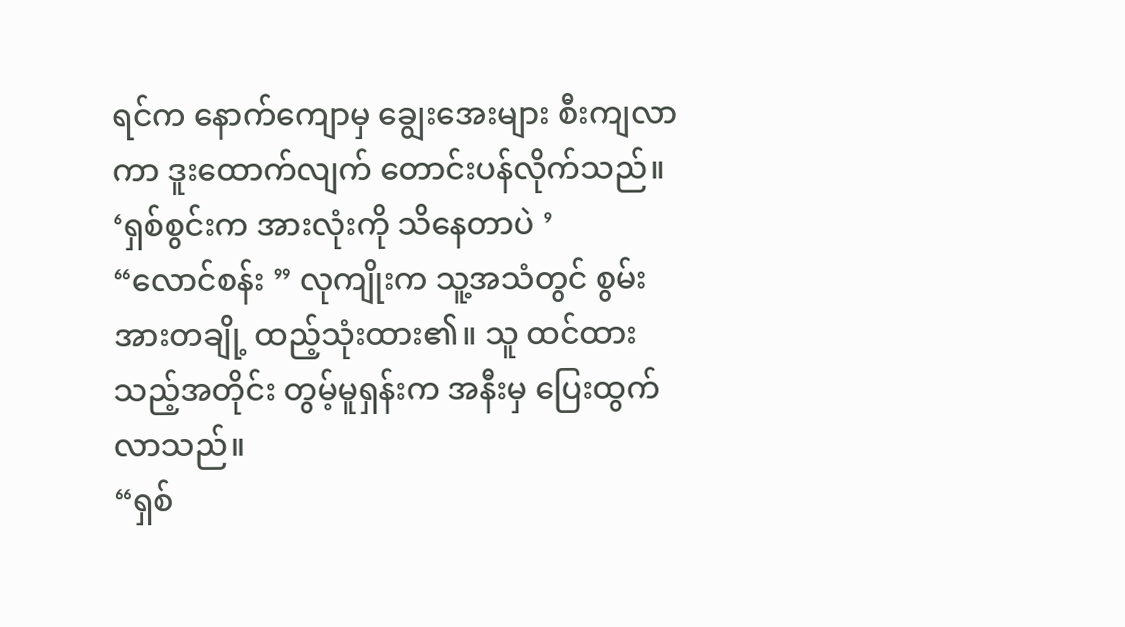ရင်က နောက်ကျောမှ ချွေးအေးများ စီးကျလာကာ ဒူးထောက်လျက် တောင်းပန်လိုက်သည်။
‘ရှစ်စွင်းက အားလုံးကို သိနေတာပဲ ’
“လောင်စန်း ” လုကျိုးက သူ့အသံတွင် စွမ်းအားတချို့ ထည့်သုံးထား၏။ သူ ထင်ထားသည့်အတိုင်း တွမ့်မူရှန်းက အနီးမှ ပြေးထွက်လာသည်။
“ရှစ်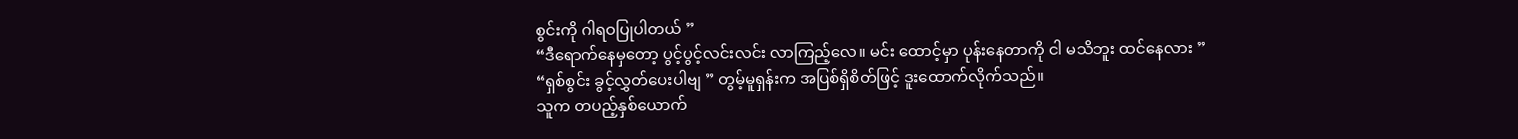စွင်းကို ဂါရဝပြုပါတယ် ”
“ဒီရောက်နေမှတော့ ပွင့်ပွင့်လင်းလင်း လာကြည့်လေ။ မင်း ထောင့်မှာ ပုန်းနေတာကို ငါ မသိဘူး ထင်နေလား ”
“ရှစ်စွင်း ခွင့်လွှတ်ပေးပါဗျ ” တွမ့်မူရှန်းက အပြစ်ရှိစိတ်ဖြင့် ဒူးထောက်လိုက်သည်။
သူက တပည့်နှစ်ယောက်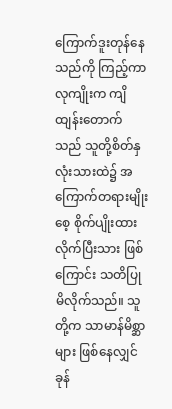ကြောက်ဒူးတုန်နေသည်ကို ကြည့်ကာ လုကျိုးက ကျိထျန်းတောက်သည် သူတို့စိတ်နှလုံးသားထဲ၌ အကြောက်တရားမျိုးစေ့ စိုက်ပျိုးထားလိုက်ပြီးသား ဖြစ်ကြောင်း သတိပြုမိလိုက်သည်။ သူတို့က သာမာန်မိစ္ဆာများ ဖြစ်နေလျှင် ခုန်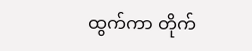ထွက်ကာ တိုက်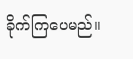ခိုက်ကြပေမည်။